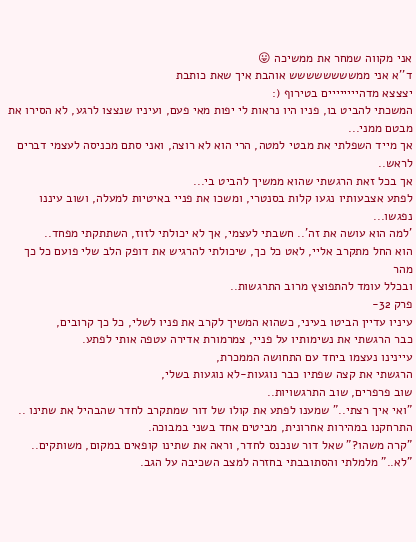אני מקווה שמחר את ממשיכה 😛
ד''א אני ממשששששששש אוהבת איך שאת כותבת
יצצצא מדהיייייייים בטירוף (:
המשכתי להביט בו, פניו היו נראות לי יפות מאי פעם, ועיניו שנצצו לרגע, לא הסירו את מבטם ממני...
אך מייד השפלתי את מבטי למטה, הרי הוא לא רוצה, ואני סתם מכניסה לעצמי דברים לראש..
אך בכל זאת הרגשתי שהוא ממשיך להביט בי...
לפתע אצבעותיו נגעו קלות בסנטרי, ומשכו את פניי באיטיות למעלה, ושוב עיננו נפגשו...
'למה הוא עושה את זה'.. חשבתי לעצמי, אך לא יכולתי לזוז, השתתקתי מפחד..
הוא החל מתקרב אליי, לאט כל כך, שיכולתי להרגיש את דופק הלב שלי פועם כל כך מהר
ובכלל עומד להתפוצץ מרוב התרגשות..
פרק 32-
עיניו עדיין הביטו בעיני, כשהוא המשיך לקרב את פניו לשלי, כל כך קרובים,
כבר הרגשתי את נשימותיו על פניי, צמרמורת אדירה עטפה אותי לפתע.
עיינינו נעצמו ביחד עם התחושה הממכרת,
הרגשתי את קצה שפתיו כבר נוגעות-לא נוגעות בשלי,
שוב פרפרים, שוב התרגשויות..
"ואי איך רצתי.." שמענו לפתע את קולו של דור שמתקרב לחדר שהבהיל את שתינו ..
התרחקנו במהירות אחרונית, מביטים אחד בשני במבוכה.
"קרה משהו?" שאל דור שנכנס לחדר, וראה את שתינו קופאים במקום, משותקים..
"לא.." מלמלתי והסתובבתי בחזרה למצב השכיבה על הגב.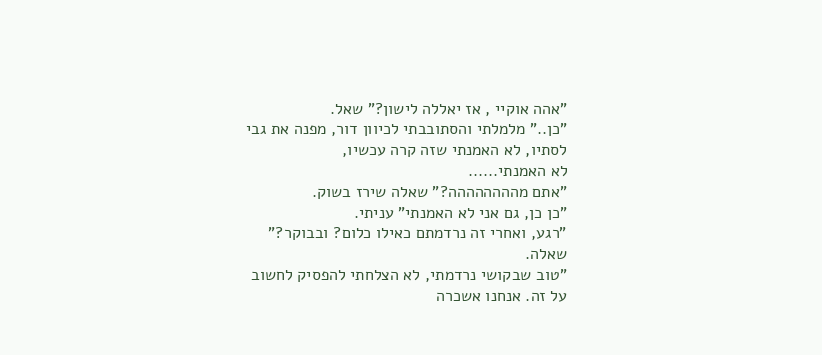"אהה אוקיי , אז יאללה לישון?" שאל.
"כן.." מלמלתי והסתובבתי לכיוון דור, מפנה את גבי לסתיו, לא האמנתי שזה קרה עכשיו,
לא האמנתי......
"אתם מהההההההה?" שאלה שירז בשוק.
"כן כן, גם אני לא האמנתי" עניתי.
"רגע, ואחרי זה נרדמתם כאילו כלום? ובבוקר?" שאלה.
"טוב שבקושי נרדמתי, לא הצלחתי להפסיק לחשוב על זה. אנחנו אשכרה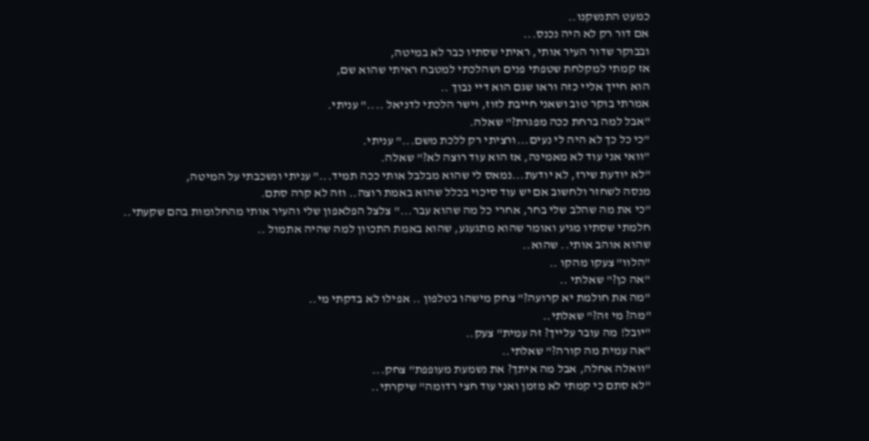כמעט התנשקנו..
אם דור רק לא היה נכנס...
ובבוקר שדור העיר אותי, ראיתי שסתיו כבר לא במיטה,
אז קמתי למקלחת שטפתי פנים ושהלכתי למטבח ראיתי שהוא שם,
הוא חייך אליי כזה וראו שגם הוא דיי נבוך ..
אמרתי בוקר טוב ושאני חייבת לזוז, וישר הלכתי לדניאל ...." עניתי.
"אבל למה ברחת ככה מפגרת?" שאלה.
"כי כל כך לא היה לי נעים...ורציתי רק ללכת משם..." עניתי.
"וואי אני עוד לא מאמינה, אז הוא עוד רוצה לא?" שאלה.
"לא יודעת שירז, לא יודעת...נמאס לי שהוא מבלבל אותי ככה תמיד..." עניתי ונשכבתי על המיטה,
מנסה לשחזר ולחשוב אם יש עוד סיכוי בכלל שהוא באמת רוצה.. וזה לא קרה סתם.
"כי את מה שהלב שלי בחר, אחרי כל מה שהוא עבר..." צלצל הפלאפון שלי והעיר אותי מהחלומות בהם שקעתי..
חלמתי שסתיו מגיע ואומר שהוא מתגעגע, שהוא באמת התכוון למה שהיה אתמול ..
שהוא אוהב אותי.. שהוא..
"הלוו" צעקו מהקו ..
"אה כן?" שאלתי ..
"מה את חולמת יא קרועה?" צחק מישהו בטלפון .. אפילו לא בדקתי מי..
"מה? מי זה?" שאלתי..
"יובל! מה עובר עלייך? זה עמית" צעק..
"אה עמית מה קורה?" שאלתי..
"וואלה אחלה, אבל מה איתך? את נשמעת מעופפת" צחק...
"לא סתם כי קמתי לא מזמן ואני עוד חצי רדומה" שיקרתי..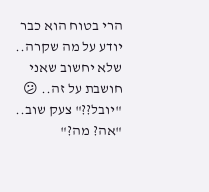הרי בטוח הוא כבר יודע על מה שקרה.. שלא יחשוב שאני חושבת על זה.. 😕
"יובל??" צעק שוב..
"אה? מה?"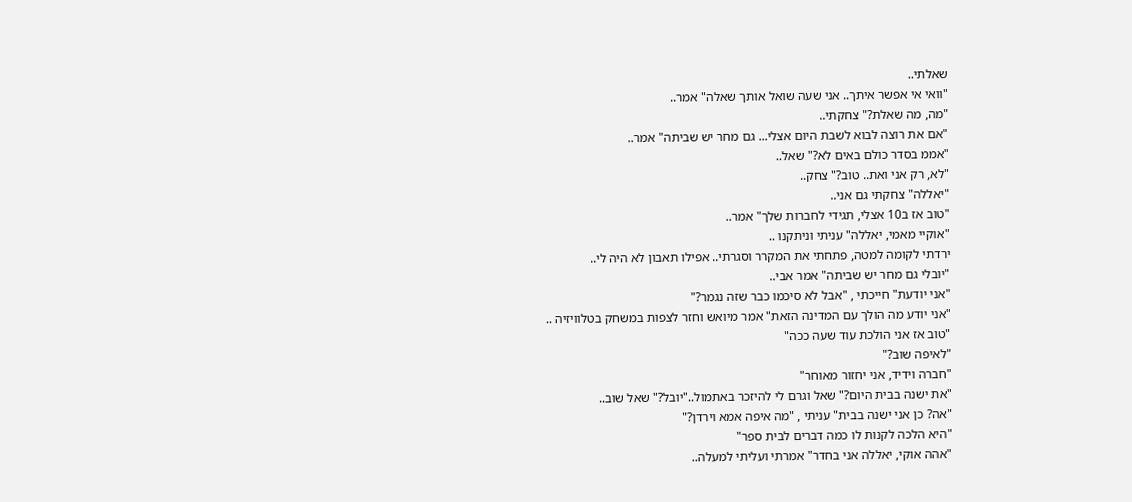שאלתי..
"וואי אי אפשר איתך.. אני שעה שואל אותך שאלה" אמר..
"מה, מה שאלת?" צחקתי..
"אם את רוצה לבוא לשבת היום אצלי... גם מחר יש שביתה" אמר..
"אממ בסדר כולם באים לא?" שאל..
"לא, רק אני ואת.. טוב?" צחק..
"יאללה" צחקתי גם אני..
"טוב אז ב10 אצלי, תגידי לחברות שלך" אמר..
"אוקיי מאמי, יאללה" עניתי וניתקנו ..
ירדתי לקומה למטה, פתחתי את המקרר וסגרתי.. אפילו תאבון לא היה לי..
"יובלי גם מחר יש שביתה" אמר אבי..
"אני יודעת" חייכתי , "אבל לא סיכמו כבר שזה נגמר?"
"אני יודע מה הולך עם המדינה הזאת" אמר מיואש וחזר לצפות במשחק בטלוויזיה ..
"טוב אז אני הולכת עוד שעה ככה"
"לאיפה שוב?"
"חברה וידיד, אני יחזור מאוחר"
"את ישנה בבית היום?" שאל וגרם לי להיזכר באתמול.."יובל?" שאל שוב..
"אה? כן אני ישנה בבית" עניתי , "מה איפה אמא וירדן?"
"היא הלכה לקנות לו כמה דברים לבית ספר"
"אהה אוקי, יאללה אני בחדר" אמרתי ועליתי למעלה..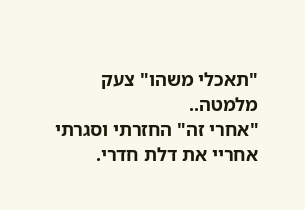"תאכלי משהו" צעק מלמטה..
"אחרי זה" החזרתי וסגרתי אחריי את דלת חדרי.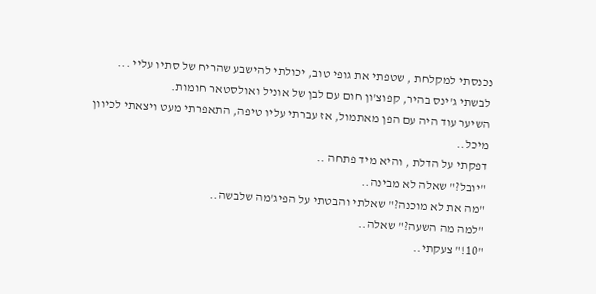נכנסתי למקלחת , שטפתי את גופי טוב, יכולתי להישבע שהריח של סתיו עליי ...
לבשתי ג'ינס בהיר, קפוצ'ון חום עם לבן של אוניל ואולסטאר חומות.
השיער עוד היה עם הפן מאתמול, אז עברתי עליו טיפה, התאפרתי מעט ויצאתי לכיוון מיכל..
דפקתי על הדלת , והיא מיד פתחה ..
"יובל?" שאלה לא מבינה..
"מה את לא מוכנה?" שאלתי והבטתי על הפיג'מה שלבשה..
"למה מה השעה?" שאלה..
"10!" צעקתי..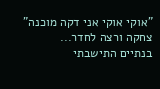"אוקי אוקי אני דקה מוכנה" צחקה ורצה לחדר...
בנתיים התישבתי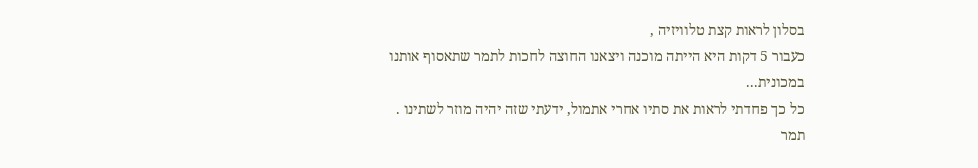בסלון לראות קצת טלוויזיה ,
כעבור 5 דקות היא הייתה מוכנה ויצאנו החוצה לחכות לתמר שתאסוף אותנו במכונית...
כל כך פחדתי לראות את סתיו אחרי אתמול, ידעתי שזה יהיה מוזר לשתינו .
תמר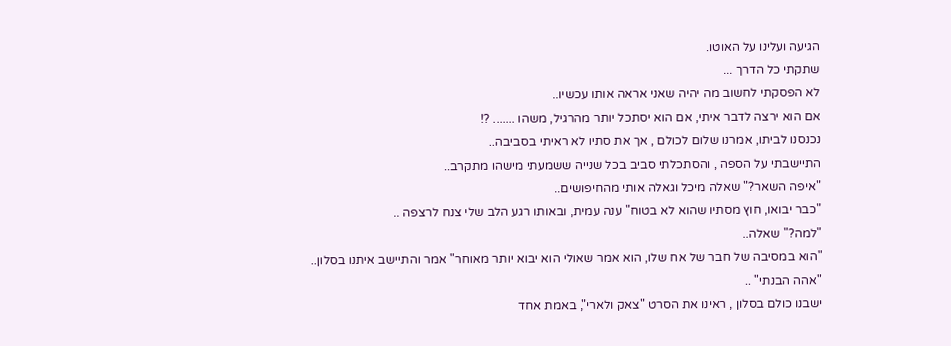הגיעה ועלינו על האוטו.
שתקתי כל הדרך ...
לא הפסקתי לחשוב מה יהיה שאני אראה אותו עכשיו..
אם הוא ירצה לדבר איתי, אם הוא יסתכל יותר מהרגיל, משהו ....... ?!
נכנסנו לביתו, אמרנו שלום לכולם , אך את סתיו לא ראיתי בסביבה..
התיישבתי על הספה , והסתכלתי סביב בכל שנייה ששמעתי מישהו מתקרב..
"איפה השאר?" שאלה מיכל וגאלה אותי מהחיפושים..
"כבר יבואו, חוץ מסתיו שהוא לא בטוח" ענה עמית, ובאותו רגע הלב שלי צנח לרצפה ..
"למה?" שאלה..
"הוא במסיבה של חבר של אח שלו, הוא אמר שאולי הוא יבוא יותר מאוחר" אמר והתיישב איתנו בסלון..
"אהה הבנתי" ..
ישבנו כולם בסלון , ראינו את הסרט "צאק ולארי", באמת אחד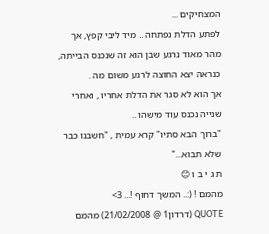המצחיקים ...
לפתע הדלת נפתחה .. מיד ליבי קפץ, אך מהר מאוד נרגע שבן הוא זה שנכנס הבייתה,
כנראה יצא החוצה לרגע משום מה .
אך הוא לא סגר את הדלת אחריו , ואחרי שנייה נכנס עוד מישהו ..
"ברוך הבא סתיו" קרא עמית , "חשבנו כבר שלא תבוא..."
ת ג י ב ו 😊
מהמם ! (:.. המשך דחוף !... 3>
QUOTE (דרדון1 @ 21/02/2008) מהמם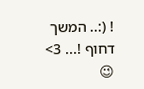! (:.. המשך דחוף !... 3>
😉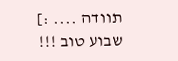תוודה .... :]
שבוע טוב !!!